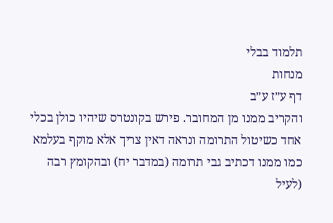תלמוד בבלי
מנחות
דף ע״ז ע״ב
והקריב ממנו מן המחובר. פירש בקונטרס שיהיו כולן בכלי אחד כשיטול התרומה ונראה דאין צריך אלא מוקף בעלמא כמו ממנו דכתיב גבי תרומה (במדבר יח) ובהקומץ רבה (לעיל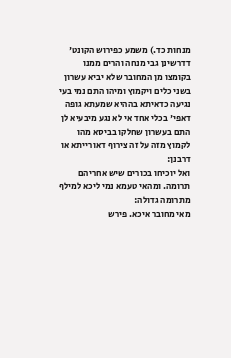מנחות כד.) משמע כפירוש הקונט' דדרשינן גבי מנחה והרים ממנו בקומצו מן המחובר שלא יביא עשרון בשני כלים ויקמוץ ומיהו התם נמי בעי נגיעה כדאיתא בההיא שמעתא גופה דאפי' בכלי אחד אי לא נגע מיבעיא לן התם בעשרון שחלקו בביסא מהו לקמוץ מזה על זה צירוף דאורייתא או דרבנן:
ואל יוכיחו בכורים שיש אחריהם תרומה. ומהאי טעמא נמי ליכא למילף מתרומה גדולה:
מאי מחובר איכא. פירש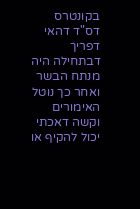בקונטרס דס"ד דהאי דפריך דבתחילה היה מנתח הבשר ואחר כך נוטל האימורים וקשה דאכתי יכול להקיף או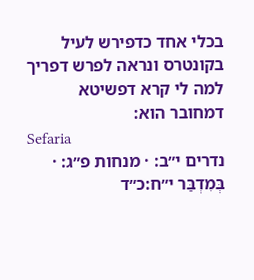בכלי אחד כדפירש לעיל בקונטרס ונראה לפרש דפריך למה לי קרא דפשיטא דמחובר הוא:
Sefaria
נדרים י״ב: · מנחות פ״ג: · בְּמִדְבַּר י״ח:כ״ד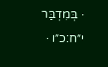· בְּמִדְבַּר י״ח:כ״ו ·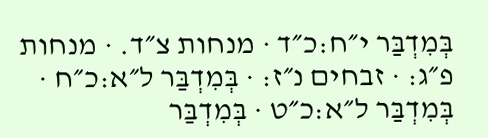בְּמִדְבַּר י״ח:כ״ד · מנחות צ״ד. · מנחות פ״ג: · זבחים נ״ז: · בְּמִדְבַּר ל״א:כ״ח · בְּמִדְבַּר ל״א:כ״ט · בְּמִדְבַּר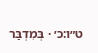ט״ו:כ׳ · בְּמִדְבַּר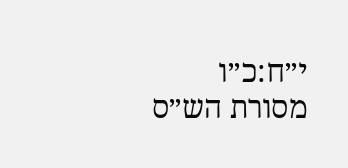י״ח:כ״ו
מסורת הש״ס